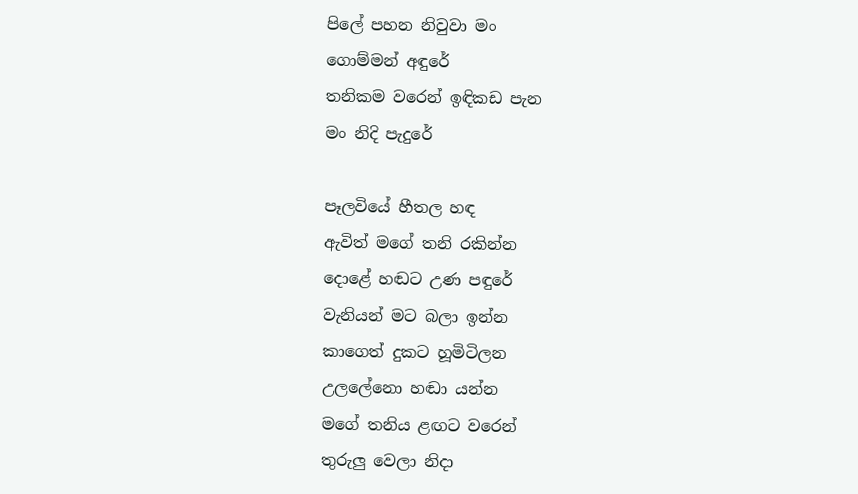පිලේ පහන නිවුවා මං
ගොම්මන් අඳුරේ
තනිකම වරෙන් ඉඳිකඩ පැන
මං නිදි පැදුරේ

පෑලවියේ හීතල හඳ
ඇවිත් මගේ තනි රකින්න
දොළේ හඬට උණ පඳුරේ
වැනියන් මට බලා ඉන්න
කාගෙත් දුකට හූමිටිලන
උලලේනො හඬා යන්න
මගේ තනිය ළඟට වරෙන්
තුරුලු වෙලා නිදා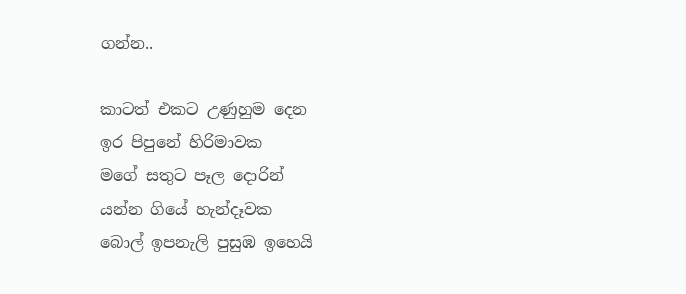ගන්න..

කාටත් එකට උණුහුම දෙන
ඉර පිපුනේ හිරිමාවක
මගේ සතුට පෑල දොරින්
යන්න ගියේ හැන්දෑවක
බොල් ඉපනැලි පුසුඹ ඉහෙයි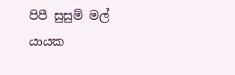පිපී සුසුම් මල් යායක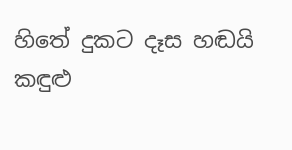හිතේ දුකට දෑස හඬයි
කඳුළු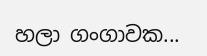හලා ගංගාවක...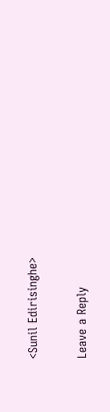<Sunil Edirisinghe>

Leave a Reply